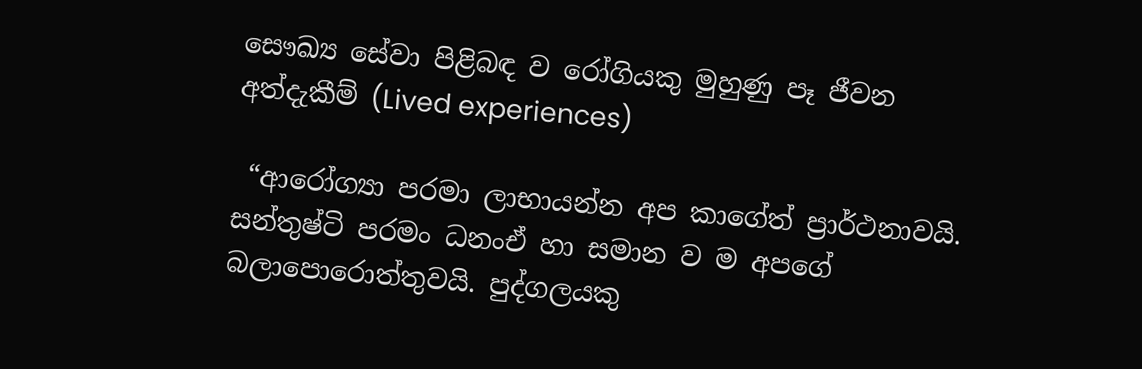සෞඛ්‍ය සේවා පිළිබඳ ව රෝගියකු මුහුණු පෑ ජීවන අත්දැකීම් (Lived experiences)

 “ආරෝග්‍යා පරමා ලාභායන්න අප කාගේත් ප්‍රාර්ථනාවයි. සන්තුෂ්ටි පරමං ධනංඒ හා සමාන ව ම අපගේ බලාපොරොත්තුවයි. පුද්ගලයකු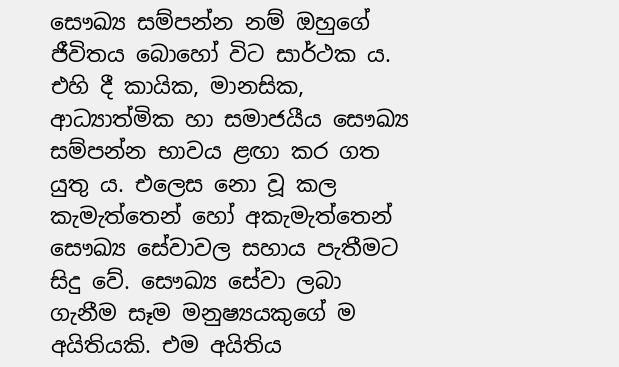සෞඛ්‍ය සම්පන්න නම් ඔහුගේ ජීවිතය බොහෝ විට සාර්ථක ය. එහි දී කායික, මානසික, ආධ්‍යාත්මික හා සමාජයීය සෞඛ්‍ය සම්පන්න භාවය ළඟා කර ගත යුතු ය. එලෙස නො වූ කල කැමැත්තෙන් හෝ අකැමැත්තෙන් සෞඛ්‍ය සේවාවල සහාය පැතීමට සිදු වේ. සෞඛ්‍ය සේවා ලබා ගැනීම සෑම මනුෂ්‍යයකුගේ ම අයිතියකි. එම අයිතිය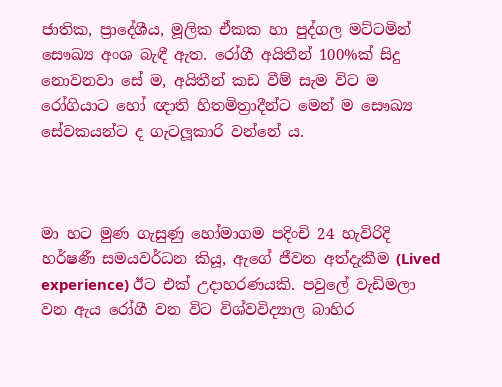ජාතික, ප්‍රාදේශීය, මූලික ඒකක හා පුද්ගල මට්ටමින් සෞඛ්‍ය අංශ බැඳී ඇත. රෝගී අයිතීන් 100%ක් සිදු නොවනවා සේ ම, අයිතීන් කඩ වීම් සැම විට ම රෝගියාට හෝ ඥාති හිතමිත්‍රාදීන්ට මෙන් ම සෞඛ්‍ය සේවකයන්ට ද ගැටලූකාරි වන්නේ ය.



මා හට මුණ ගැසුණු හෝමාගම පදිංචි 24 හැවිරිදි හර්ෂණී සමයවර්ධන කියූ, ඇගේ ජීවන අත්දැකීම (Lived experience) ඊට එක් උදාහරණයකි. පවුලේ වැඩිමලා වන ඇය රෝගී වන විට විශ්වවිද්‍යාල බාහිර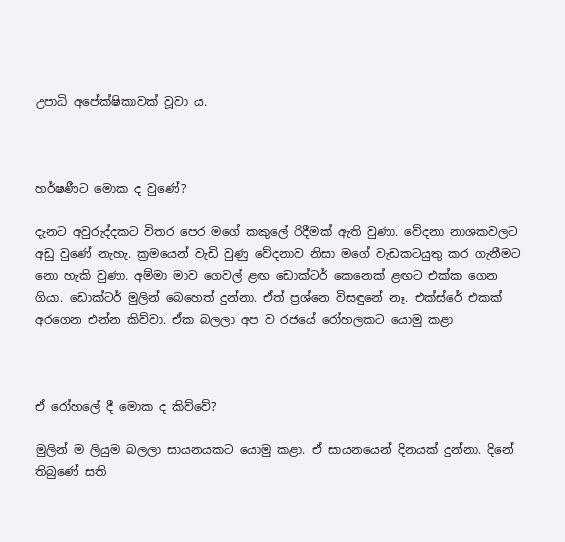උපාධි අපේක්ෂිකාවක් වූවා ය.



හර්ෂණීට මොක ද වුණේ?

දැනට අවුරුද්දකට විතර පෙර මගේ කකුලේ රිදීමක් ඇති වුණා. වේදනා නාශකවලට අඩු වුණේ නැහැ. ක්‍රමයෙන් වැඩි වුණු වේදනාව නිසා මගේ වැඩකටයුතු කර ගැනීමට නො හැකි වුණා. අම්මා මාව ගෙවල් ළඟ ඩොක්ටර් කෙනෙක් ළඟට එක්ක ගෙන ගියා. ඩොක්ටර් මුලින් බෙහෙත් දුන්නා. ඒත් ප්‍රශ්නෙ විසඳුනේ නෑ. එක්ස්රේ එකක් අරගෙන එන්න කිව්වා. ඒක බලලා අප ව රජයේ රෝහලකට යොමු කළා



ඒ රෝහලේ දී මොක ද කිව්වේ?

මුලින් ම ලියුම බලලා සායනයකට යොමු කළා. ඒ සායනයෙන් දිනයක් දුන්නා. දිනේ තිබුණේ සති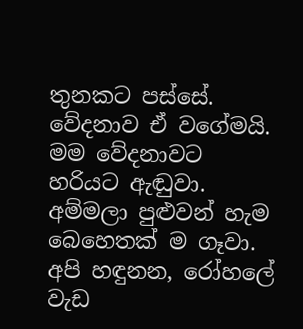තුනකට පස්සේ. වේදනාව ඒ වගේමයි. මම වේදනාවට හරියට ඇඬුවා. අම්මලා පුළුවන් හැම බෙහෙතක් ම ගෑවා. අපි හඳුනන, රෝහලේ වැඩ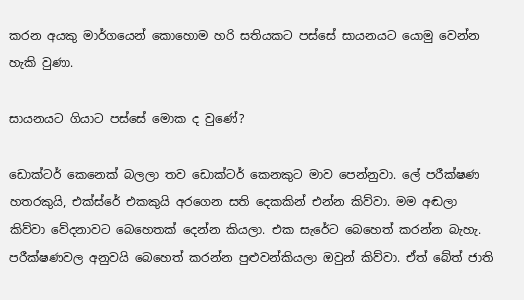කරන අයකු මාර්ගයෙන් කොහොම හරි සතියකට පස්සේ සායනයට යොමු වෙන්න හැකි වුණා.

සායනයට ගියාට පස්සේ මොක ද වුණේ?

ඩොක්ටර් කෙනෙක් බලලා තව ඩොක්ටර් කෙනකුට මාව පෙන්නුවා. ලේ පරීක්ෂණ හතරකුයි, එක්ස්රේ එකකුයි අරගෙන සති දෙකකින් එන්න කිව්වා. මම අඬලා කිව්වා වේදනාවට බෙහෙතක් දෙන්න කියලා. එක සැරේට බෙහෙත් කරන්න බැහැ. පරීක්ෂණවල අනුවයි බෙහෙත් කරන්න පුළුවන්කියලා ඔවුන් කිව්වා. ඒත් බේත් ජාති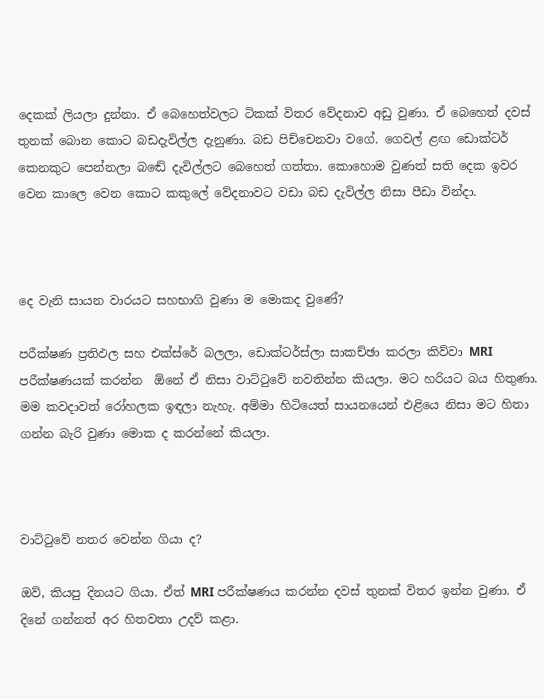දෙකක් ලියලා දුන්නා. ඒ බෙහෙත්වලට ටිකක් විතර වේදනාව අඩු වුණා. ඒ බෙහෙත් දවස් තුනක් බොන කොට බඩදැවිල්ල දැනුණා. බඩ පිච්චෙනවා වගේ. ගෙවල් ළඟ ඩොක්ටර් කෙනකුට පෙන්නලා බඬේ දැවිල්ලට බෙහෙත් ගත්තා. කොහොම වුණත් සති දෙක ඉවර වෙන කාලෙ වෙන කොට කකුලේ වේදනාවට වඩා බඩ දැවිල්ල නිසා පීඩා වින්දා.



දෙ වැනි සායන වාරයට සහභාගි වුණා ම මොකද වුණේ?

පරීක්ෂණ ප්‍රතිඵල සහ එක්ස්රේ බලලා, ඩොක්ටර්ස්ලා සාකච්ඡා කරලා කිව්වා MRI පරීක්ෂණයක් කරන්න  ඕනේ ඒ නිසා වාට්ටුවේ නවතින්න කියලා. මට හරියට බය හිතුණා. මම කවදාවත් රෝහලක ඉඳලා නැහැ. අම්මා හිටියෙත් සායනයෙන් එළියෙ නිසා මට හිතා ගන්න බැරි වුණා මොක ද කරන්නේ කියලා.



වාට්ටුවේ නතර වෙන්න ගියා ද?

ඔව්, කියපු දිනයට ගියා. ඒත් MRI පරීක්ෂණය කරන්න දවස් තුනක් විතර ඉන්න වුණා. ඒ දිනේ ගන්නත් අර හිතවතා උදව් කළා.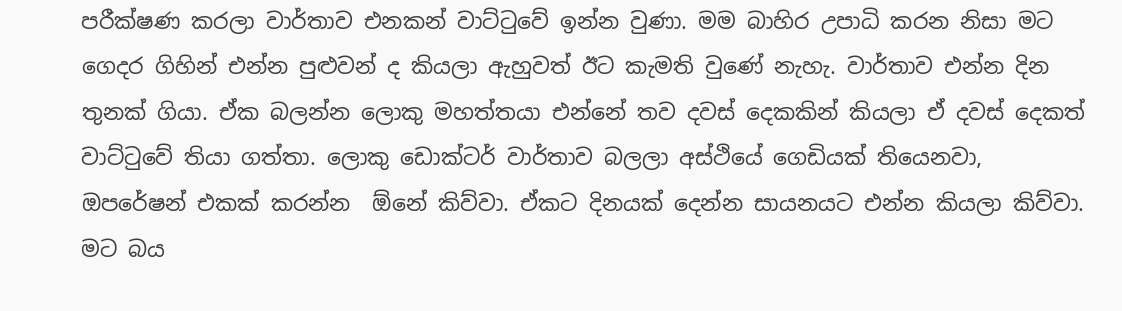පරීක්ෂණ කරලා වාර්තාව එනකන් වාට්ටුවේ ඉන්න වුණා. මම බාහිර උපාධි කරන නිසා මට ගෙදර ගිහින් එන්න පුළුවන් ද කියලා ඇහුවත් ඊට කැමති වුණේ නැහැ. වාර්තාව එන්න දින තුනක් ගියා. ඒක බලන්න ලොකු මහත්තයා එන්නේ තව දවස් දෙකකින් කියලා ඒ දවස් දෙකත් වාට්ටුවේ තියා ගත්තා. ලොකු ඩොක්ටර් වාර්තාව බලලා අස්ථියේ ගෙඩියක් තියෙනවා, ඔපරේෂන් එකක් කරන්න  ඕනේ කිව්වා. ඒකට දිනයක් දෙන්න සායනයට එන්න කියලා කිව්වා. මට බය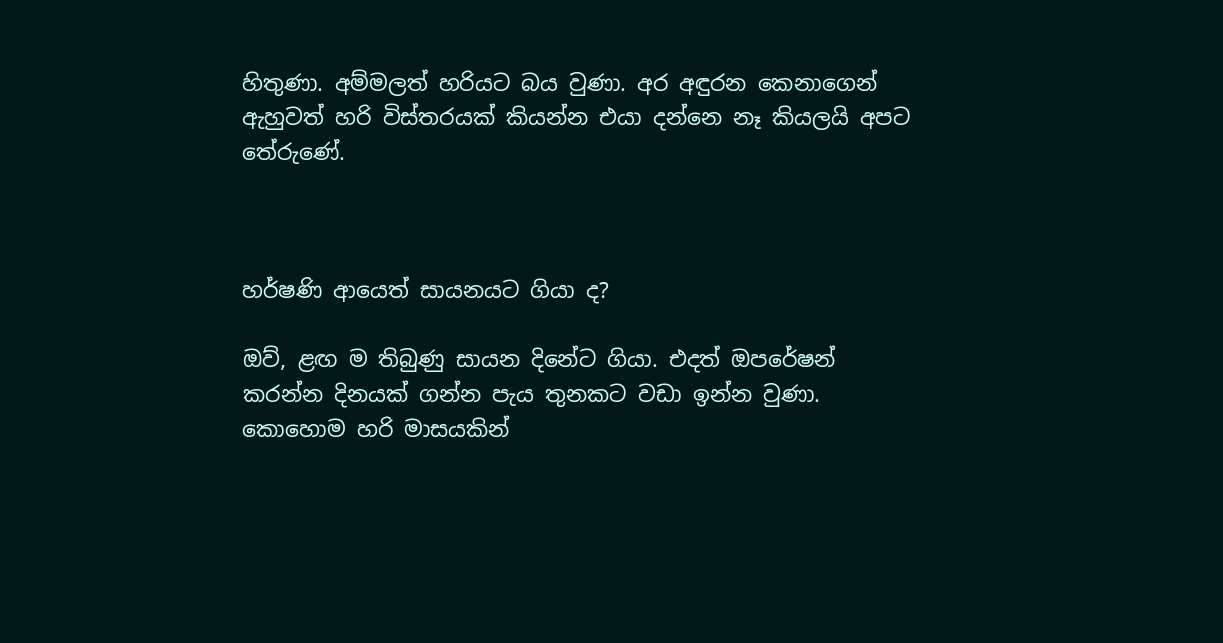හිතුණා. අම්මලත් හරියට බය වුණා. අර අඳුරන කෙනාගෙන් ඇහුවත් හරි විස්තරයක් කියන්න එයා දන්නෙ නෑ කියලයි අපට තේරුණේ.



හර්ෂණි ආයෙත් සායනයට ගියා ද?

ඔව්, ළඟ ම තිබුණු සායන දිනේට ගියා. එදත් ඔපරේෂන් කරන්න දිනයක් ගන්න පැය තුනකට වඩා ඉන්න වුණා. කොහොම හරි මාසයකින්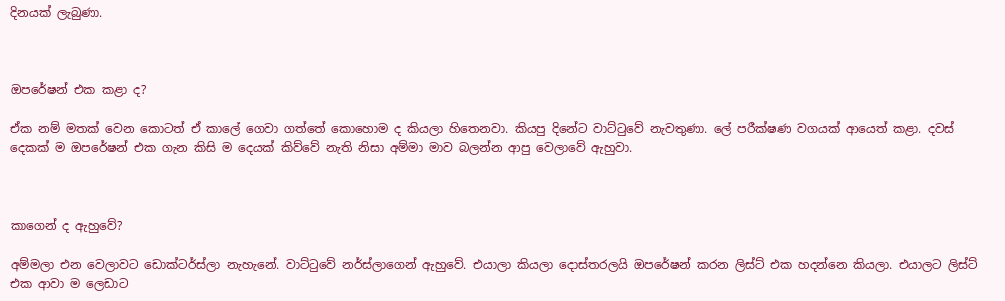දිනයක් ලැබුණා.



ඔපරේෂන් එක කළා ද?

ඒක නම් මතක් වෙන කොටත් ඒ කාලේ ගෙවා ගත්තේ කොහොම ද කියලා හිතෙනවා. කියපු දිනේට වාට්ටුවේ නැවතුණා. ලේ පරීක්ෂණ වගයක් ආයෙත් කළා. දවස් දෙකක් ම ඔපරේෂන් එක ගැන කිසි ම දෙයක් කිව්වේ නැති නිසා අම්මා මාව බලන්න ආපු වෙලාවේ ඇහුවා.



කාගෙන් ද ඇහුවේ?

අම්මලා එන වෙලාවට ඩොක්ටර්ස්ලා නැහැනේ. වාට්ටුවේ නර්ස්ලාගෙන් ඇහුවේ. එයාලා කියලා දොස්තරලයි ඔපරේෂන් කරන ලිස්ට් එක හදන්නෙ කියලා. එයාලට ලිස්ට් එක ආවා ම ලෙඩාට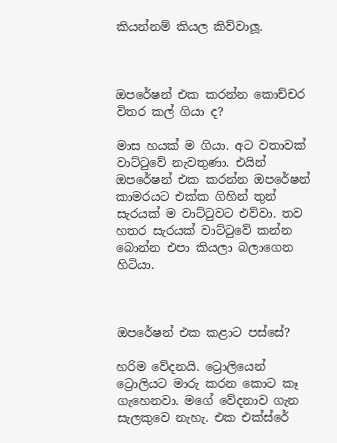කියන්නම් කියල කිව්වාලූ.



ඔපරේෂන් එක කරන්න කොච්චර විතර කල් ගියා ද?

මාස හයක් ම ගියා. අට වතාවක් වාට්ටුවේ නැවතුණා. එයින් ඔපරේෂන් එක කරන්න ඔපරේෂන් කාමරයට එක්ක ගිහින් තුන් සැරයක් ම වාට්ටුවට එව්වා. තව හතර සැරයක් වාට්ටුවේ කන්න බොන්න එපා කියලා බලාගෙන හිටියා.



ඔපරේෂන් එක කළාට පස්සේ?

හරිම වේදනයි. ට්‍රොලියෙන් ට්‍රොලියට මාරු කරන කොට කෑ ගැහෙනවා. මගේ වේදනාව ගැන සැලකුවෙ නැහැ. එක එක්ස්රේ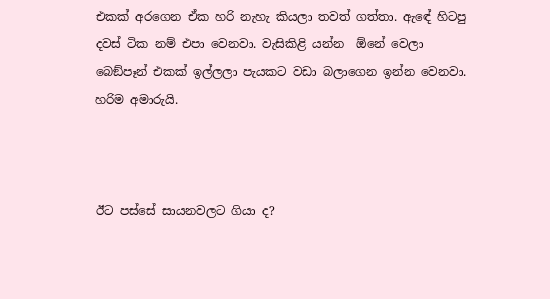එකක් අරගෙන ඒක හරි නැහැ කියලා තවත් ගත්තා. ඇඳේ හිටපු දවස් ටික නම් එපා වෙනවා. වැසිකිළි යන්න  ඕනේ වෙලා බෙඞ්පෑන් එකක් ඉල්ලලා පැයකට වඩා බලාගෙන ඉන්න වෙනවා. හරිම අමාරුයි.



ඊට පස්සේ සායනවලට ගියා ද?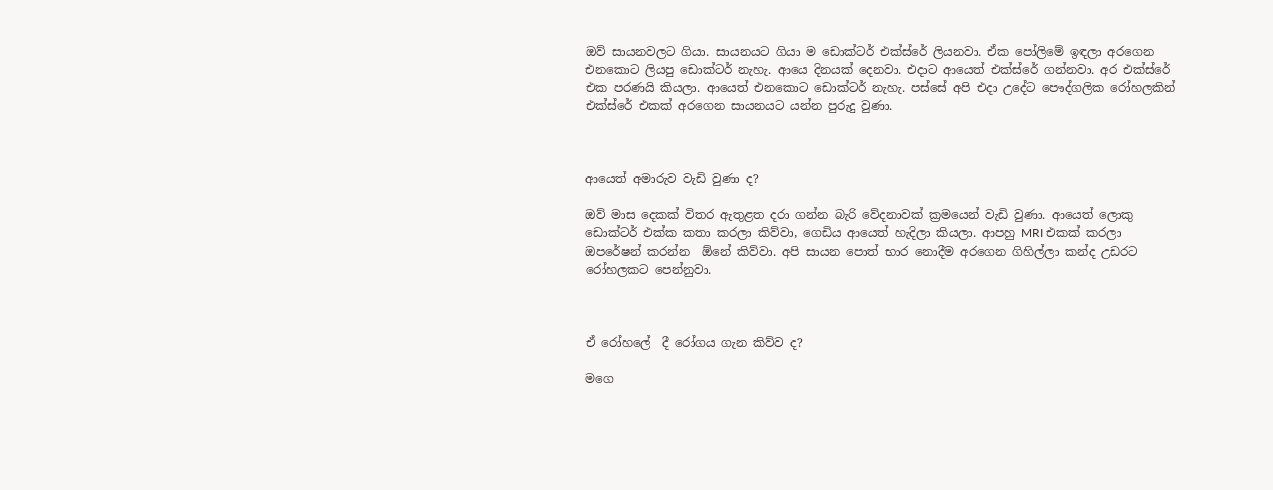ඔව් සායනවලට ගියා. සායනයට ගියා ම ඩොක්ටර් එක්ස්රේ ලියනවා. ඒක පෝලිමේ ඉඳලා අරගෙන එනකොට ලියපු ඩොක්ටර් නැහැ. ආයෙ දිනයක් දෙනවා. එදාට ආයෙත් එක්ස්රේ ගන්නවා. අර එක්ස්රේ එක පරණයි කියලා. ආයෙත් එනකොට ඩොක්ටර් නැහැ. පස්සේ අපි එදා උදේට පෞද්ගලික රෝහලකින් එක්ස්රේ එකක් අරගෙන සායනයට යන්න පුරුදු වුණා.



ආයෙත් අමාරුව වැඩි වුණා ද?

ඔව් මාස දෙකක් විතර ඇතුළත දරා ගන්න බැරි වේදනාවක් ක්‍රමයෙන් වැඩි වුණා. ආයෙත් ලොකු ඩොක්ටර් එක්ක කතා කරලා කිව්වා, ගෙඩිය ආයෙත් හැදිලා කියලා. ආපහු MRI එකක් කරලා ඔපරේෂන් කරන්න  ඕනේ කිව්වා. අපි සායන පොත් භාර නොදීම අරගෙන ගිහිල්ලා කන්ද උඩරට රෝහලකට පෙන්නුවා.



ඒ රෝහලේ  දී රෝගය ගැන කිව්ව ද?

මගෙ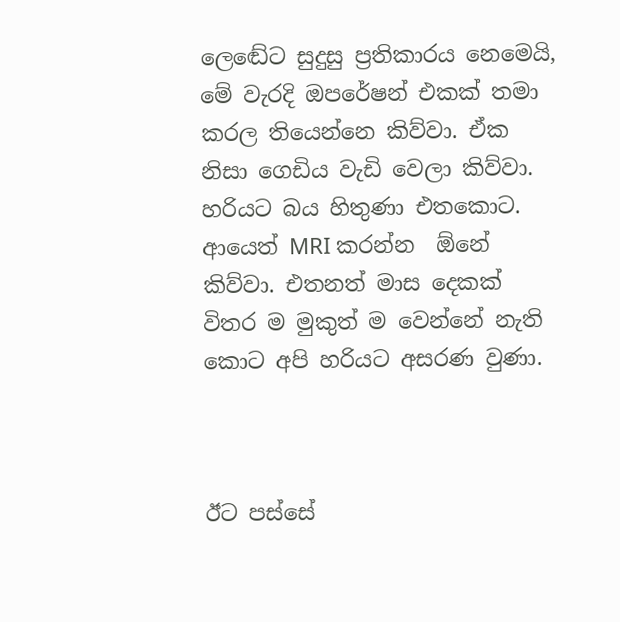ලෙඬේට සුදුසු ප්‍රතිකාරය නෙමෙයි, මේ වැරදි ඔපරේෂන් එකක් තමා කරල තියෙන්නෙ කිව්වා. ඒක නිසා ගෙඩිය වැඩි වෙලා කිව්වා. හරියට බය හිතුණා එතකොට. ආයෙත් MRI කරන්න  ඕනේ කිව්වා. එතනත් මාස දෙකක් විතර ම මුකුත් ම වෙන්නේ නැති කොට අපි හරියට අසරණ වුණා.



ඊට පස්සේ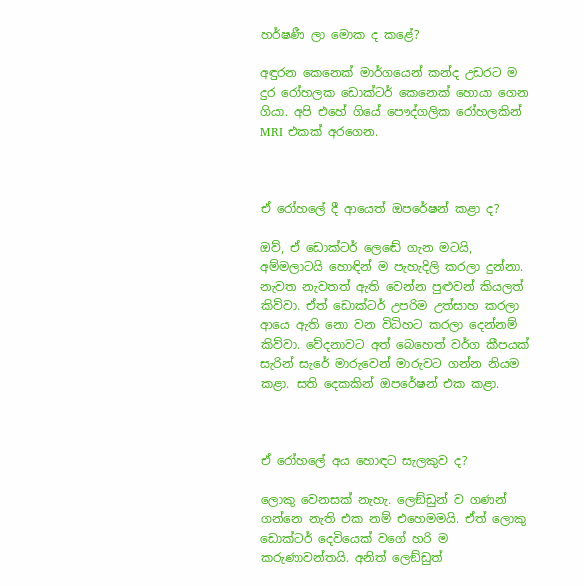හර්ෂණී ලා මොක ද කළේ?

අඳුරන කෙනෙක් මාර්ගයෙන් කන්ද උඩරට ම දුර රෝහලක ඩොක්ටර් කෙනෙක් හොයා ගෙන ගියා. අපි එහේ ගියේ පෞද්ගලික රෝහලකින් MRI එකක් අරගෙන.



ඒ රෝහලේ දී ආයෙත් ඔපරේෂන් කළා ද?

ඔව්, ඒ ඩොක්ටර් ලෙඬේ ගැන මටයි, අම්මලාටයි හොඳින් ම පැහැදිලි කරලා දුන්නා. නැවත නැවතත් ඇති වෙන්න පුළුවන් කියලත් කිව්වා. ඒත් ඩොක්ටර් උපරිම උත්සාහ කරලා ආයෙ ඇති නො වන විධිහට කරලා දෙන්නම් කිව්වා. වේදනාවට අත් බෙහෙත් වර්ග කීපයක් සැරින් සැරේ මාරුවෙන් මාරුවට ගන්න නියම කළා. සති දෙකකින් ඔපරේෂන් එක කළා.



ඒ රෝහලේ අය හොඳට සැලකුව ද?

ලොකු වෙනසක් නැහැ. ලෙඞ්ඩුන් ව ගණන් ගන්නෙ නැති එක නම් එහෙමමයි. ඒත් ලොකු ඩොක්ටර් දෙවියෙක් වගේ හරි ම කරුණාවන්තයි. අනිත් ලෙඞ්ඩුත්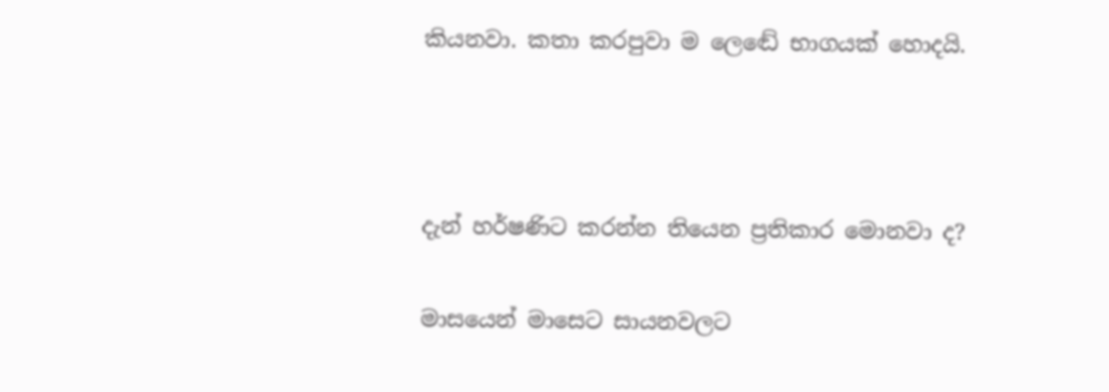කියනවා. කතා කරපුවා ම ලෙඬේ භාගයක් හොදයි.



දැන් හර්ෂණිට කරන්න තියෙන ප්‍රතිකාර මොනවා ද?

මාසයෙන් මාසෙට සායනවලට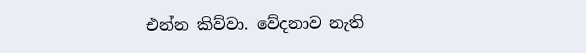එන්න කිව්වා. වේදනාව නැති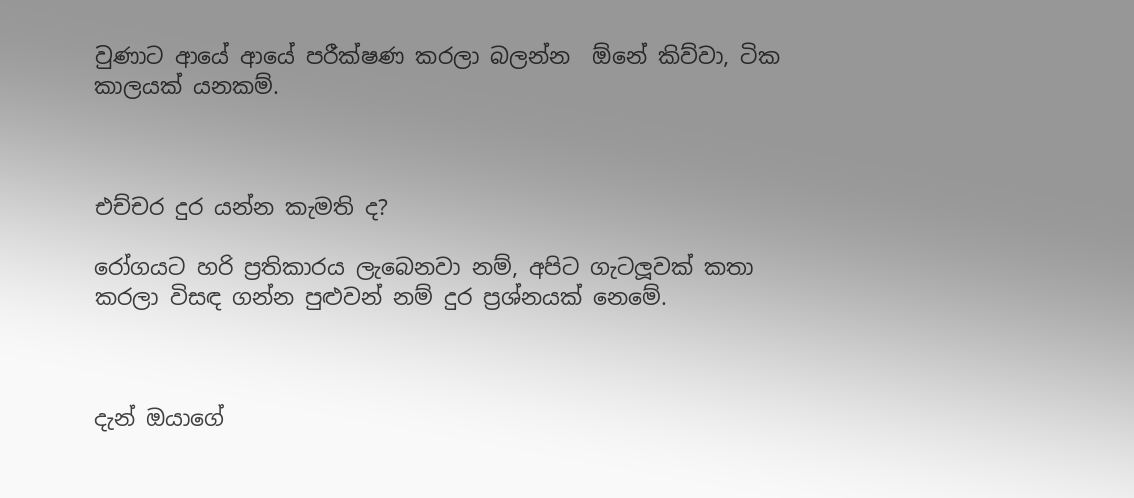වුණාට ආයේ ආයේ පරීක්ෂණ කරලා බලන්න  ඕනේ කිව්වා, ටික කාලයක් යනකම්.



එච්චර දුර යන්න කැමති ද?

රෝගයට හරි ප්‍රතිකාරය ලැබෙනවා නම්, අපිට ගැටලූවක් කතා කරලා විසඳ ගන්න පුළුවන් නම් දුර ප්‍රශ්නයක් නෙමේ.



දැන් ඔයාගේ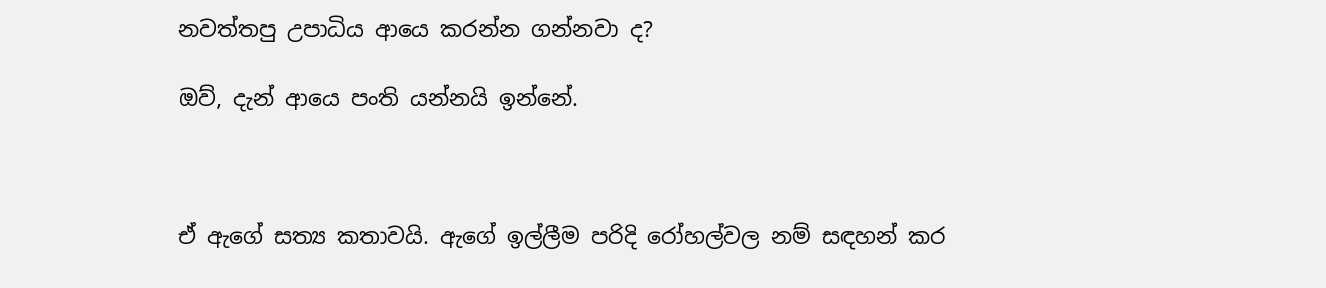නවත්තපු උපාධිය ආයෙ කරන්න ගන්නවා ද?

ඔව්, දැන් ආයෙ පංති යන්නයි ඉන්නේ.



ඒ ඇගේ සත්‍ය කතාවයි. ඇගේ ඉල්ලීම පරිදි රෝහල්වල නම් සඳහන් කර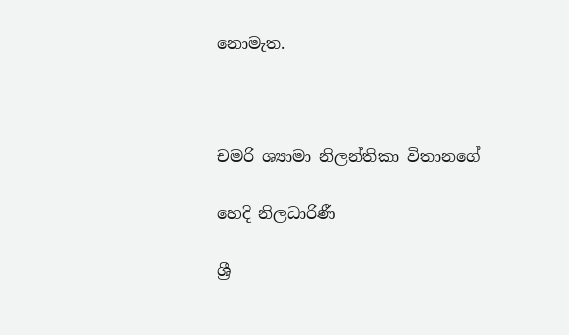නොමැත.



චමරි ශ්‍යාමා නිලන්තිකා විතානගේ

හෙදි නිලධාරිණී

ශ්‍රී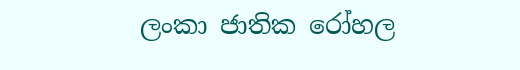ලංකා ජාතික රෝහල